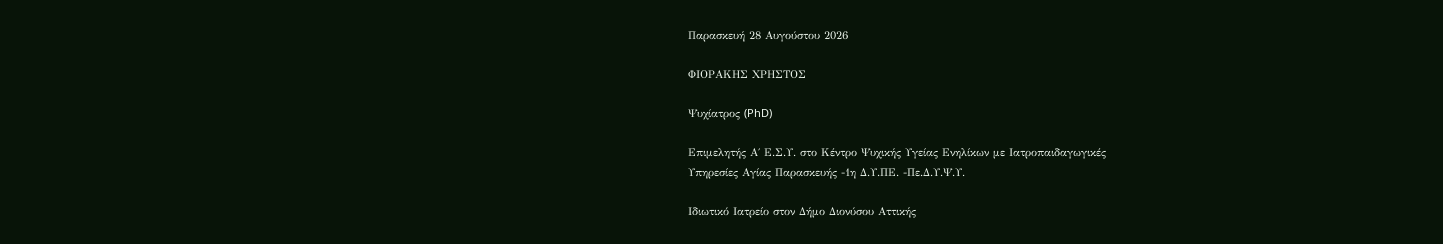Παρασκευή 28 Αυγούστου 2026

ΦΙΟΡΑΚΗΣ ΧΡΗΣΤΟΣ

Ψυχίατρος (PhD)

Επιμελητής Α΄ Ε.Σ.Υ. στο Κέντρο Ψυχικής Υγείας Ενηλίκων με Ιατροπαιδαγωγικές
Υπηρεσίες Αγίας Παρασκευής -1η Δ.Υ.ΠΕ. -Πε.Δ.Υ.Ψ.Υ.

Ιδιωτικό Ιατρείο στον Δήμο Διονύσου Αττικής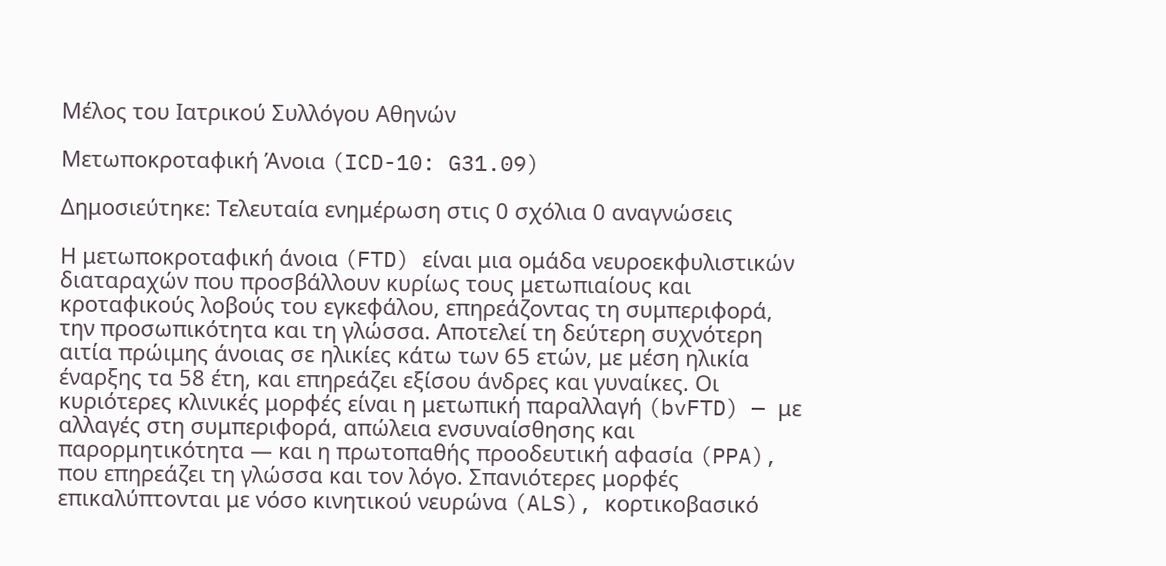Μέλος του Ιατρικού Συλλόγου Αθηνών

Μετωποκροταφική Άνοια (ICD-10: G31.09)

Δημοσιεύτηκε: Τελευταία ενημέρωση στις 0 σχόλια 0 αναγνώσεις

Η μετωποκροταφική άνοια (FTD) είναι μια ομάδα νευροεκφυλιστικών διαταραχών που προσβάλλουν κυρίως τους μετωπιαίους και κροταφικούς λοβούς του εγκεφάλου, επηρεάζοντας τη συμπεριφορά, την προσωπικότητα και τη γλώσσα. Αποτελεί τη δεύτερη συχνότερη αιτία πρώιμης άνοιας σε ηλικίες κάτω των 65 ετών, με μέση ηλικία έναρξης τα 58 έτη, και επηρεάζει εξίσου άνδρες και γυναίκες. Οι κυριότερες κλινικές μορφές είναι η μετωπική παραλλαγή (bvFTD) — με αλλαγές στη συμπεριφορά, απώλεια ενσυναίσθησης και παρορμητικότητα — και η πρωτοπαθής προοδευτική αφασία (PPA), που επηρεάζει τη γλώσσα και τον λόγο. Σπανιότερες μορφές επικαλύπτονται με νόσο κινητικού νευρώνα (ALS), κορτικοβασικό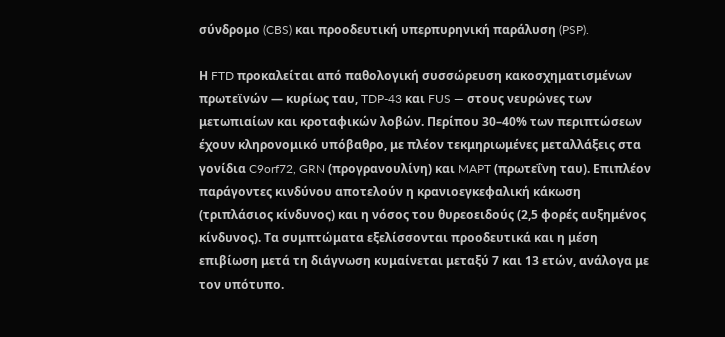σύνδρομο (CBS) και προοδευτική υπερπυρηνική παράλυση (PSP).

Η FTD προκαλείται από παθολογική συσσώρευση κακοσχηματισμένων πρωτεϊνών — κυρίως ταυ, TDP-43 και FUS — στους νευρώνες των μετωπιαίων και κροταφικών λοβών. Περίπου 30–40% των περιπτώσεων έχουν κληρονομικό υπόβαθρο, με πλέον τεκμηριωμένες μεταλλάξεις στα γονίδια C9orf72, GRN (προγρανουλίνη) και MAPT (πρωτεΐνη ταυ). Επιπλέον παράγοντες κινδύνου αποτελούν η κρανιοεγκεφαλική κάκωση (τριπλάσιος κίνδυνος) και η νόσος του θυρεοειδούς (2,5 φορές αυξημένος κίνδυνος). Τα συμπτώματα εξελίσσονται προοδευτικά και η μέση επιβίωση μετά τη διάγνωση κυμαίνεται μεταξύ 7 και 13 ετών, ανάλογα με τον υπότυπο.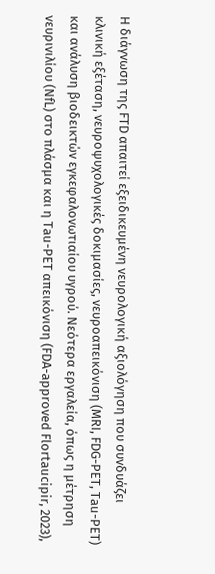Η διάγνωση της FTD απαιτεί εξειδικευμένη νευρολογική αξιολόγηση που συνδυάζει κλινική εξέταση, νευροψυχολογικές δοκιμασίες, νευροαπεικόνιση (MRI, FDG-PET, Tau-PET) και ανάλυση βιοδεικτών εγκεφαλονωτιαίου υγρού. Νεότερα εργαλεία, όπως η μέτρηση νευρινιλίου (NfL) στο πλάσμα και η Tau-PET απεικόνιση (FDA-approved Flortaucipir, 2023),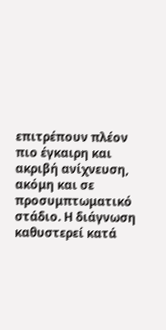επιτρέπουν πλέον πιο έγκαιρη και ακριβή ανίχνευση, ακόμη και σε προσυμπτωματικό στάδιο. Η διάγνωση καθυστερεί κατά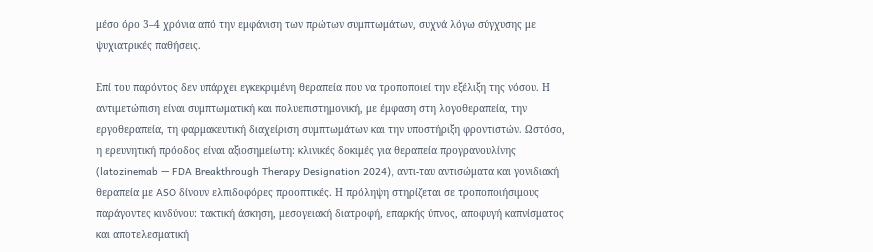μέσο όρο 3–4 χρόνια από την εμφάνιση των πρώτων συμπτωμάτων, συχνά λόγω σύγχυσης με ψυχιατρικές παθήσεις.

Επί του παρόντος δεν υπάρχει εγκεκριμένη θεραπεία που να τροποποιεί την εξέλιξη της νόσου. Η αντιμετώπιση είναι συμπτωματική και πολυεπιστημονική, με έμφαση στη λογοθεραπεία, την εργοθεραπεία, τη φαρμακευτική διαχείριση συμπτωμάτων και την υποστήριξη φροντιστών. Ωστόσο, η ερευνητική πρόοδος είναι αξιοσημείωτη: κλινικές δοκιμές για θεραπεία προγρανουλίνης (latozinemab — FDA Breakthrough Therapy Designation 2024), αντι-ταυ αντισώματα και γονιδιακή θεραπεία με ASO δίνουν ελπιδοφόρες προοπτικές. Η πρόληψη στηρίζεται σε τροποποιήσιμους παράγοντες κινδύνου: τακτική άσκηση, μεσογειακή διατροφή, επαρκής ύπνος, αποφυγή καπνίσματος και αποτελεσματική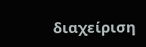διαχείριση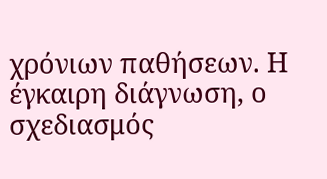χρόνιων παθήσεων. Η έγκαιρη διάγνωση, ο σχεδιασμός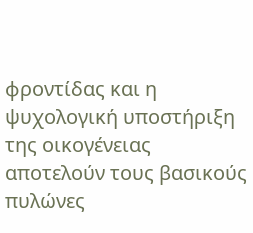φροντίδας και η ψυχολογική υποστήριξη της οικογένειας αποτελούν τους βασικούς πυλώνες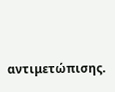αντιμετώπισης.